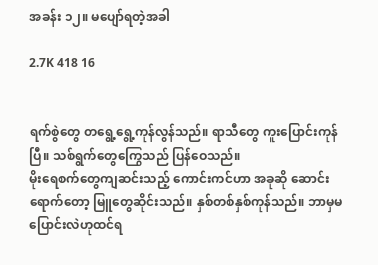အခန်း ၁၂။ မပျော်ရတဲ့အခါ

2.7K 418 16


ရက်စွဲတွေ တရွေ့ရွေ့ကုန်လွန်သည်။ ရာသီတွေ ကူးပြောင်းကုန်ပြီ။ သစ်ရွက်တွေကြွေသည် ပြန်ဝေသည်။
မိုးရေစက်တွေကျဆင်းသည့် ကောင်းကင်ဟာ အခုဆို ဆောင်းရောက်တော့ မြူတွေဆိုင်းသည်။ နှစ်တစ်နှစ်ကုန်သည်။ ဘာမှမပြောင်းလဲဟုထင်ရ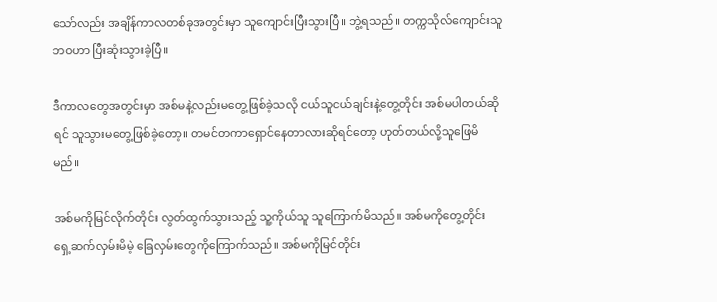သော်လည်း အချိန်ကာလတစ်ခုအတွင်းမှာ သူကျောင်းပြီးသွားပြီ။ ဘွဲ့ရသည်။ တက္ကသိုလ်ကျောင်းသူဘဝဟာ ပြီးဆုံးသွားခဲ့ပြီ။

ဒီကာလတွေအတွင်းမှာ အစ်မနဲ့လည်းမတွေ့ဖြစ်ခဲ့သလို ငယ်သူငယ်ချင်းနဲ့တွေ့တိုင်း အစ်မပါတယ်ဆိုရင် သူသွားမတွေ့ဖြစ်ခဲ့တော့။ တမင်တကာရှောင်နေတာလားဆိုရင်တော့ ဟုတ်တယ်လို့သူဖြေမိမည်။

အစ်မကိုမြင်လိုက်တိုင်း လွတ်ထွက်သွားသည့် သူ့ကိုယ်သူ သူကြောက်မိသည်။ အစ်မကိုတွေ့တိုင်း ရှေ့ဆက်လှမ်းမိမဲ့ ခြေလှမ်းတွေကိုကြောက်သည်။ အစ်မကိုမြင်တိုင်း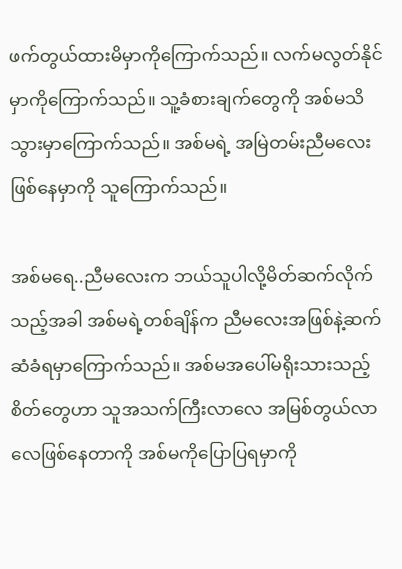ဖက်တွယ်ထားမိမှာကိုကြောက်သည်။ လက်မလွတ်နိုင်မှာကိုကြောက်သည်။ သူ့ခံစားချက်တွေကို အစ်မသိသွားမှာကြောက်သည်။ အစ်မရဲ့ အမြဲတမ်းညီမလေးဖြစ်နေမှာကို သူကြောက်သည်။

အစ်မရေ..ညီမလေးက ဘယ်သူပါလို့မိတ်ဆက်လိုက်သည့်အခါ အစ်မရဲ့တစ်ချိန်က ညီမလေးအဖြစ်နဲ့ဆက်ဆံခံရမှာကြောက်သည်။ အစ်မအပေါ်မရိုးသားသည့်စိတ်တွေဟာ သူအသက်ကြီးလာလေ အမြစ်တွယ်လာလေဖြစ်နေတာကို အစ်မကိုပြောပြရမှာကို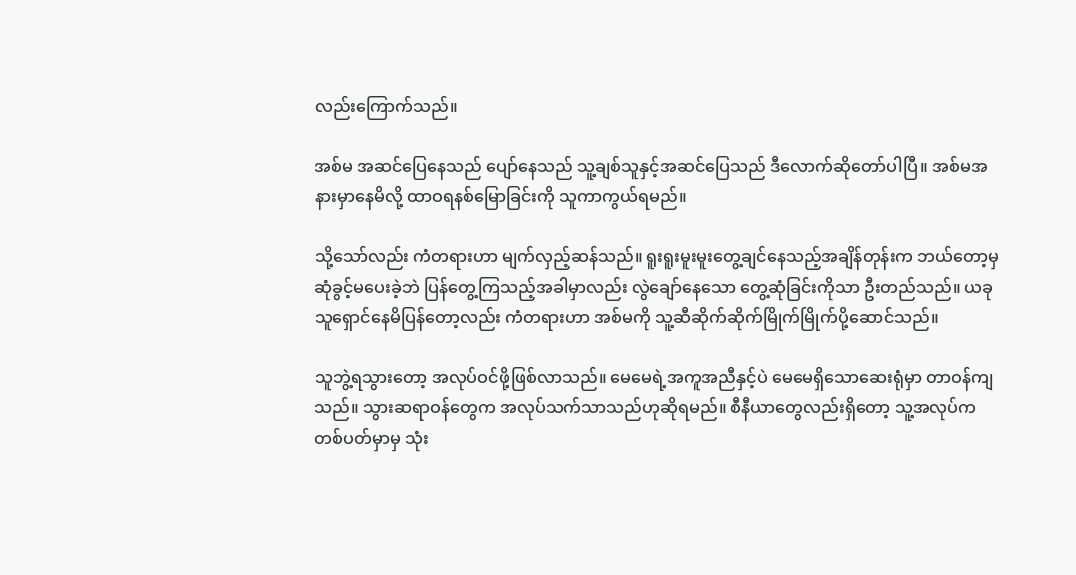လည်းကြောက်သည်။

အစ်မ အဆင်ပြေနေသည် ပျော်နေသည် သူ့ချစ်သူနှင့်အဆင်ပြေသည် ဒီလောက်ဆိုတော်ပါပြီ။ အစ်မအနားမှာနေမိလို့ ထာဝရနစ်မြောခြင်းကို သူကာကွယ်ရမည်။

သို့သော်လည်း ကံတရားဟာ မျက်လှည့်ဆန်သည်။ ရူးရူးမူးမူးတွေ့ချင်နေသည့်အချိန်တုန်းက ဘယ်တော့မှဆုံခွင့်မပေးခဲ့ဘဲ ပြန်တွေ့ကြသည့်အခါမှာလည်း လွဲချော်နေသော တွေ့ဆုံခြင်းကိုသာ ဦးတည်သည်။ ယခုသူရှောင်နေမိပြန်တော့လည်း ကံတရားဟာ အစ်မကို သူ့ဆီဆိုက်ဆိုက်မြိုက်မြိုက်ပို့ဆောင်သည်။

သူဘွဲ့ရသွားတော့ အလုပ်ဝင်ဖို့ဖြစ်လာသည်။ မေမေရဲ့အကူအညီနှင့်ပဲ မေမေရှိသောဆေးရုံမှာ တာဝန်ကျသည်။ သွားဆရာဝန်တွေက အလုပ်သက်သာသည်ဟုဆိုရမည်။ စီနီယာတွေလည်းရှိတော့ သူ့အလုပ်က တစ်ပတ်မှာမှ သုံး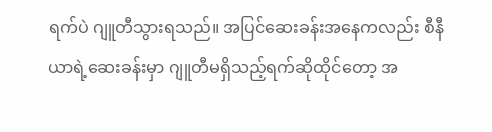ရက်ပဲ ဂျူတီသွားရသည်။ အပြင်ဆေးခန်းအနေကလည်း စီနီယာရဲ့ဆေးခန်းမှာ ဂျူတီမရှိသည့်ရက်ဆိုထိုင်တော့ အ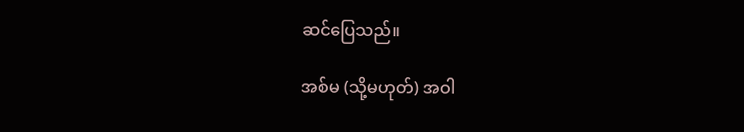ဆင်ပြေသည်။

အစ်မ (သို့မဟုတ်) အဝါ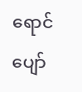ရောင်ပျော်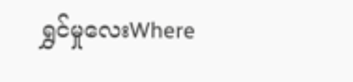ရွှင်မှုလေးWhere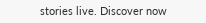stories live. Discover now